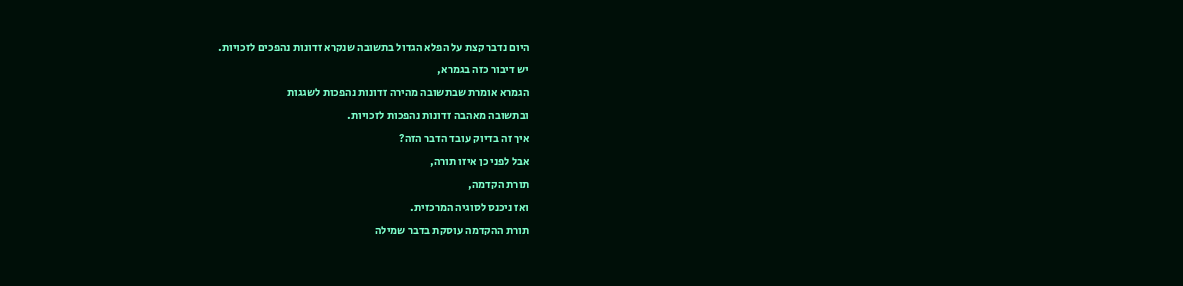היום נדבר קצת על הפלא הגדול בתשובה שנקרא זדונות נהפכים לזכויות.
יש דיבור כזה בגמרא,
הגמרא אומרת שבתשובה מהירה זדונות נהפכות לשגגות
ובתשובה מאהבה זדונות נהפכות לזכויות.
איך זה בדיוק עובד הדבר הזה?
אבל לפני כן איזו תורה,
תורת הקדמה,
ואז ניכנס לסוגיה המרכזית.
תורת ההקדמה עוסקת בדבר שמילה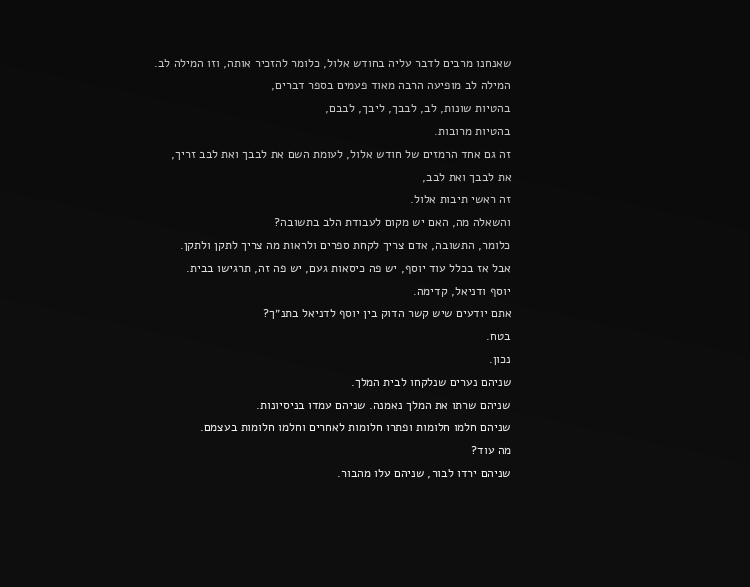שאנחנו מרבים לדבר עליה בחודש אלול, כלומר להזכיר אותה, וזו המילה לב.
המילה לב מופיעה הרבה מאוד פעמים בספר דברים,
בהטיות שונות, לב, לבבך, ליבך, לבבם,
בהטיות מרובות.
זה גם אחד הרמזים של חודש אלול, לעומת השם את לבבך ואת לבב זריך,
את לבבך ואת לבב,
זה ראשי תיבות אלול.
והשאלה מה, האם יש מקום לעבודת הלב בתשובה?
כלומר, התשובה, אדם צריך לקחת ספרים ולראות מה צריך לתקן ולתקן.
אבל אז בכלל עוד יוסף, יש פה כיסאות געם, יש פה זה, תרגישו בבית.
יוסף ודניאל, קדימה.
אתם יודעים שיש קשר הדוק בין יוסף לדניאל בתנ״ך?
בטח.
נכון.
שניהם נערים שנלקחו לבית המלך.
שניהם שרתו את המלך נאמנה. שניהם עמדו בניסיונות.
שניהם חלמו חלומות ופתרו חלומות לאחרים וחלמו חלומות בעצמם.
מה עוד?
שניהם ירדו לבור, שניהם עלו מהבור.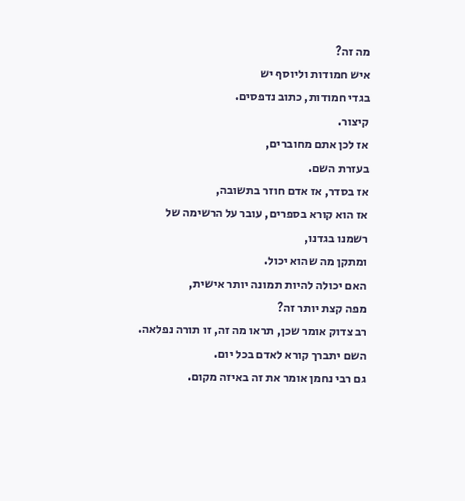מה זה?
איש חמודות וליוסף יש
בגדי חמודות, כתוב נדפסים.
קיצור.
אז לכן אתם מחוברים,
בעזרת השם.
אז בסדר, אז אדם חוזר בתשובה,
אז הוא קורא בספרים, עובר על הרשימה של רשמנו בגדנו,
ומתקן מה שהוא יכול.
האם יכולה להיות תמונה יותר אישית,
מפה קצת יותר זה?
רב צדוק אומר שכן, תראו מה זה, זו תורה נפלאה.
השם יתברך קורא לאדם בכל יום.
גם רבי נחמן אומר את זה באיזה מקום.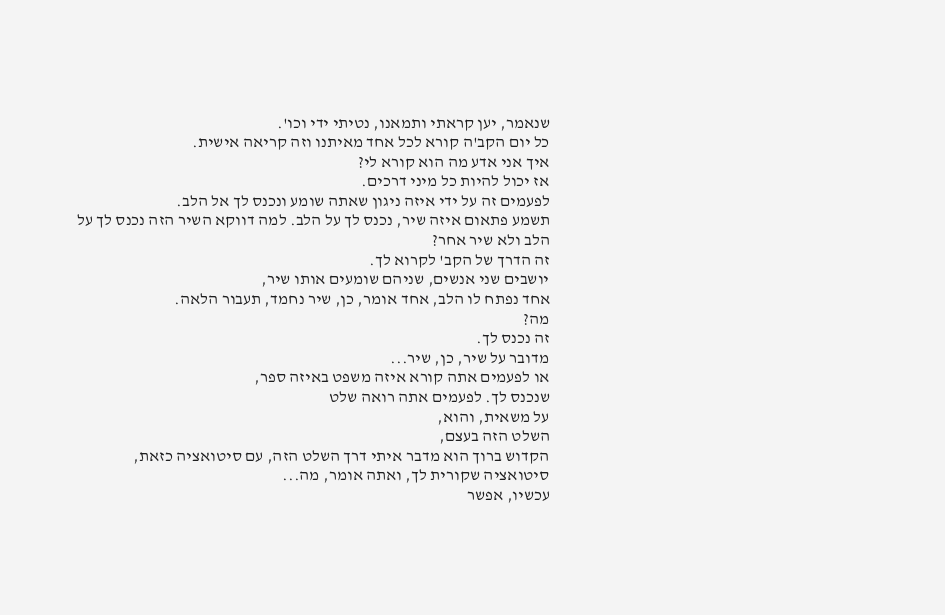שנאמר, יען קראתי ותמאנו, נטיתי ידי וכו'.
כל יום הקב'ה קורא לכל אחד מאיתנו וזה קריאה אישית.
איך אני אדע מה הוא קורא לי?
אז יכול להיות כל מיני דרכים.
לפעמים זה על ידי איזה ניגון שאתה שומע ונכנס לך אל הלב.
תשמע פתאום איזה שיר, נכנס לך על הלב. למה דווקא השיר הזה נכנס לך על הלב ולא שיר אחר?
זה הדרך של הקב' לקרוא לך.
יושבים שני אנשים, שניהם שומעים אותו שיר,
אחד נפתח לו הלב, אחד אומר, כן, שיר נחמד, תעבור הלאה.
מה?
זה נכנס לך.
מדובר על שיר, כן, שיר...
או לפעמים אתה קורא איזה משפט באיזה ספר,
שנכנס לך. לפעמים אתה רואה שלט
על משאית, והוא,
השלט הזה בעצם,
הקדוש ברוך הוא מדבר איתי דרך השלט הזה, עם סיטואציה כזאת,
סיטואציה שקורית לך, ואתה אומר, מה...
עכשיו, אפשר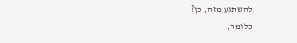להשתגע מזה, כן?
כלומר,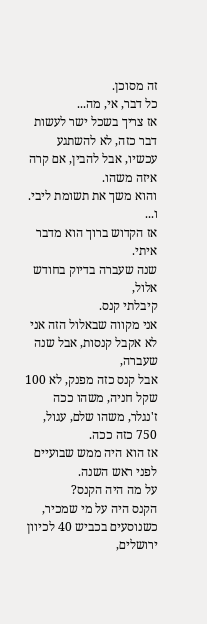זה מסוכן.
כל דבר, אי, מה...
אז צריך בשכל ישר לעשות דבר כזה, לא להשתגע עכשיו, אבל להבין, אם קרה איזה משהו.
והוא משך את תשומת ליבי.
ו...
אז הקדוש ברוך הוא מדבר איתי.
שנה שעברה בדיוק בחודש אלול,
קיבלתי קנס.
אני מקווה שבאלול הזה אני לא אקבל קנסות, אבל שנה שעברה,
אבל קנס כזה מפנק, לא 100 שקל חניה, משהו ככה ז'נגלר, משהו שלם, עגול, 750 כזה ככה.
אז הוא היה ממש שבועיים לפני ראש השנה.
על מה היה הקנס?
הקנס היה על מי שמכיר, כשנוסעים בכביש 40 לכיוון ירושלים,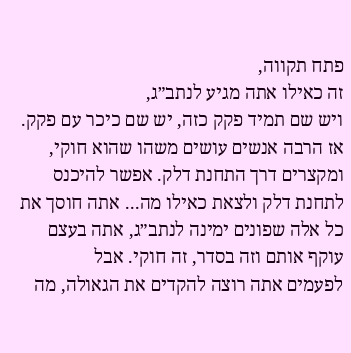פתח תקווה,
זה כאילו אתה מגיע לנתב״ג,
ויש שם תמיד פקק כזה, יש שם כיכר עם פקק.
אז הרבה אנשים עושים משהו שהוא חוקי,
ומקצרים דרך התחנת דלק. אפשר להיכנס לתחנת דלק ולצאת כאילו מה... אתה חוסך את כל אלה שפונים ימינה לנתב״ג, אתה בעצם
עוקף אותם וזה בסדר, זה חוקי. אבל
לפעמים אתה רוצה להקדים את הגאולה, מה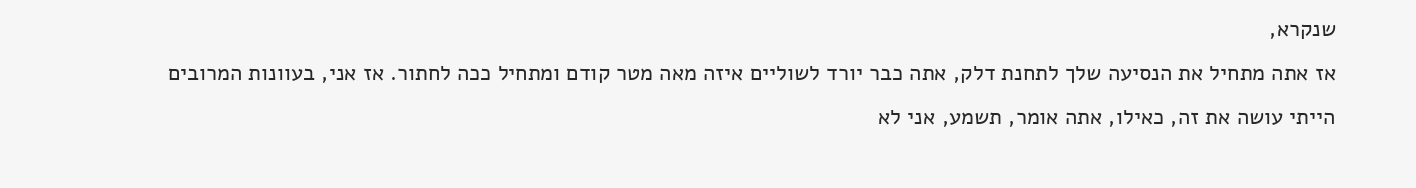שנקרא,
אז אתה מתחיל את הנסיעה שלך לתחנת דלק, אתה כבר יורד לשוליים איזה מאה מטר קודם ומתחיל ככה לחתור. אז אני, בעוונות המרובים הייתי עושה את זה, כאילו, אתה אומר, תשמע, אני לא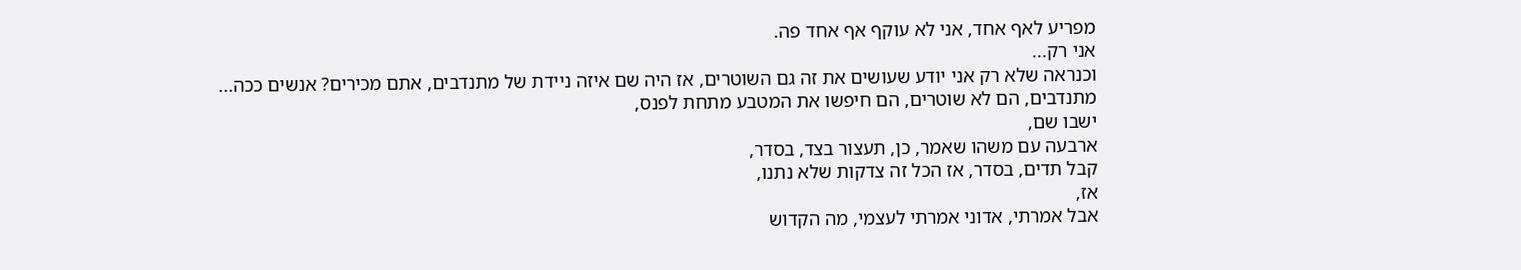מפריע לאף אחד, אני לא עוקף אף אחד פה.
אני רק...
וכנראה שלא רק אני יודע שעושים את זה גם השוטרים, אז היה שם איזה ניידת של מתנדבים, אתם מכירים? אנשים ככה...
מתנדבים, הם לא שוטרים, הם חיפשו את המטבע מתחת לפנס,
ישבו שם,
ארבעה עם משהו שאמר, כן, תעצור בצד, בסדר,
קבל תדים, בסדר, אז הכל זה צדקות שלא נתנו,
אז,
אבל אמרתי, אדוני אמרתי לעצמי, מה הקדוש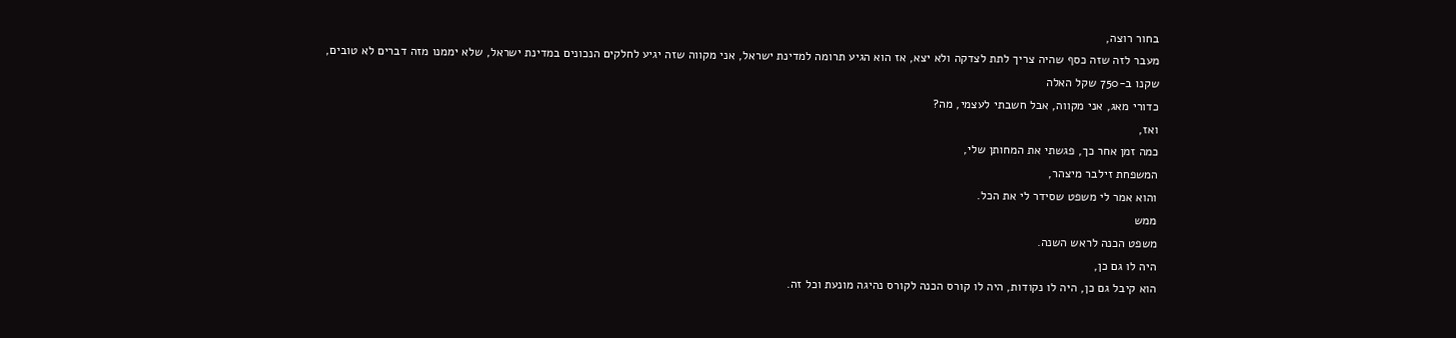בחור רוצה,
מעבר לזה שזה כסף שהיה צריך לתת לצדקה ולא יצא, אז הוא הגיע תרומה למדינת ישראל, אני מקווה שזה יגיע לחלקים הנכונים במדינת ישראל, שלא יממנו מזה דברים לא טובים,
שקנו ב-750 שקל האלה
כדורי מאג, אני מקווה, אבל חשבתי לעצמי, מה?
ואז,
כמה זמן אחר כך, פגשתי את המחותן שלי,
המשפחת זילבר מיצהר,
והוא אמר לי משפט שסידר לי את הכל.
ממש
משפט הכנה לראש השנה.
היה לו גם כן,
הוא קיבל גם כן, היה לו נקודות, היה לו קורס הכנה לקורס נהיגה מונעת וכל זה.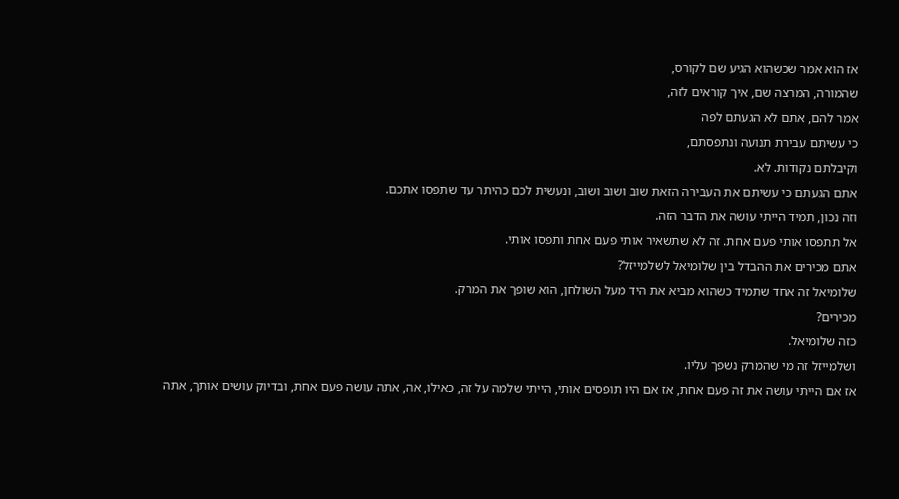אז הוא אמר שכשהוא הגיע שם לקורס,
שהמורה, המרצה שם, איך קוראים לזה,
אמר להם, אתם לא הגעתם לפה
כי עשיתם עבירת תנועה ונתפסתם,
וקיבלתם נקודות. לא.
אתם הגעתם כי עשיתם את העבירה הזאת שוב ושוב ושוב, ונעשית לכם כהיתר עד שתפסו אתכם.
וזה נכון, תמיד הייתי עושה את הדבר הזה.
אל תתפסו אותי פעם אחת. זה לא שתשאיר אותי פעם אחת ותפסו אותי.
אתם מכירים את ההבדל בין שלומיאל לשלמייזל?
שלומיאל זה אחד שתמיד כשהוא מביא את היד מעל השולחן, הוא שופך את המרק.
מכירים?
כזה שלומיאל.
ושלמייזל זה מי שהמרק נשפך עליו.
אז אם הייתי עושה את זה פעם אחת, אז אם היו תופסים אותי, הייתי שלמה על זה, כאילו, אה, אתה עושה פעם אחת, ובדיוק עושים אותך, אתה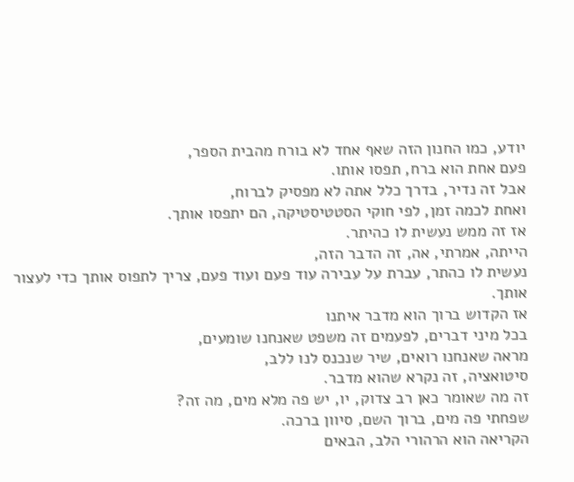יודע, כמו החנון הזה שאף אחד לא בורח מהבית הספר,
פעם אחת הוא ברח, תפסו אותו.
אבל זה נדיר, בדרך כלל אתה לא מפסיק לברוח,
ואחת לכמה זמן, לפי חוקי הסטטיסטיקה, הם יתפסו אותך.
אז זה ממש נעשית לו כהיתר.
הייתה, אמרתי, אה, זה הדבר הזה,
נעשית לו כהתר, עברת על עבירה עוד פעם ועוד פעם, צריך לתפוס אותך כדי לעצור אותך.
אז הקדוש ברוך הוא מדבר איתנו
בכל מיני דברים, לפעמים זה משפט שאנחנו שומעים,
מראה שאנחנו רואים, שיר שנכנס לנו ללב,
סיטואציה, זה נקרא שהוא מדבר.
זה מה שאומר כאן רב צדוק, יו, יש פה מלא מים, מה זה?
שפחתי פה מים, ברוך השם, סיוון ברכה.
הקריאה הוא הרהורי הלב, הבאים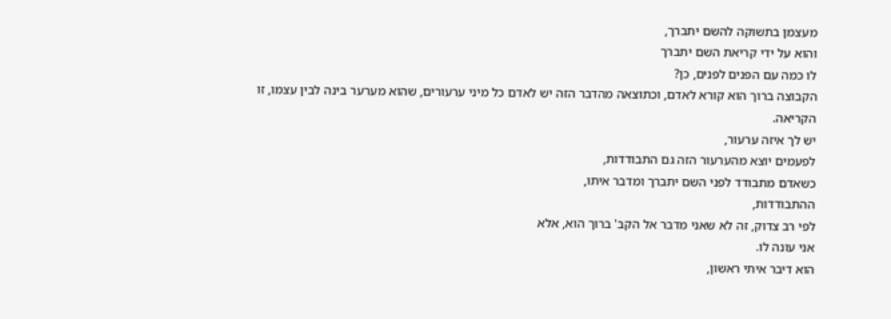מעצמן בתשוקה להשם יתברך,
והוא על ידי קריאת השם יתברך
לו כמה עם הפנים לפנים, כן?
הקבוצה ברוך הוא קורא לאדם, וכתוצאה מהדבר הזה יש לאדם כל מיני ערעורים, שהוא מערער בינה לבין עצמו, זו הקריאה.
יש לך איזה ערעור,
לפעמים יוצא מהערעור הזה גם התבודדות,
כשאדם מתבודד לפני השם יתברך ומדבר איתו,
ההתבודדות,
לפי רב צדוק, זה לא שאני מדבר אל הקב' ברוך הוא, אלא
אני עונה לו.
הוא דיבר איתי ראשון,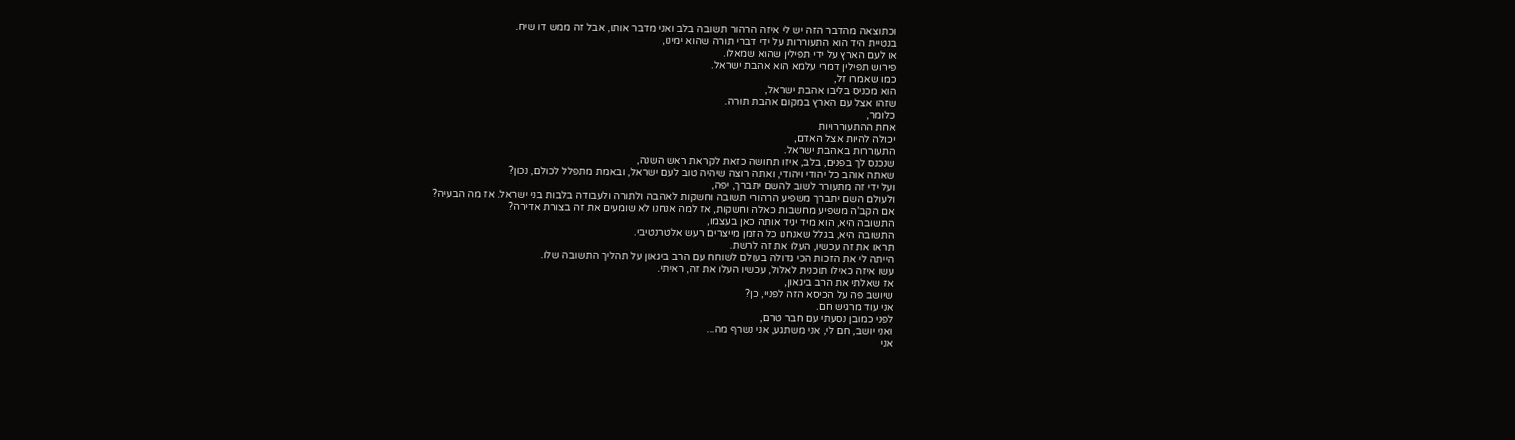וכתוצאה מהדבר הזה יש לי איזה הרהור תשובה בלב ואני מדבר אותו, אבל זה ממש דו שיח.
בנטיית היד הוא התעוררות על ידי דברי תורה שהוא ימינו,
או לעם הארץ על ידי תפילין שהוא שמאלו.
פירוש תפילין דמרי עלמא הוא אהבת ישראל.
כמו שאמרו זל,
הוא מכניס בליבו אהבת ישראל,
שזהו אצל עם הארץ במקום אהבת תורה.
כלומר,
אחת ההתעוררויות
יכולה להיות אצל האדם,
התעוררות באהבת ישראל.
שנכנס לך בפנים, בלב, איזו תחושה כזאת לקראת ראש השנה,
שאתה אוהב כל יהודי ויהודי, ואתה רוצה שיהיה טוב לעם ישראל, ובאמת מתפלל לכולם, נכון?
ועל ידי זה מתעורר לשוב להשם יתברך, יפה,
ולעולם השם יתברך משפיע הרהורי תשובה וחשקות לאהבה ולתורה ולעבודה בלבות בני ישראל. אז מה הבעיה?
אם הקב'ה משפיע מחשבות כאלה וחשקות, אז למה אנחנו לא שומעים את זה בצורת אדירה?
התשובה היא, הוא מיד יגיד אותה כאן בעצמו,
התשובה היא, בגלל שאנחנו כל הזמן מייצרים רעש אלטרנטיבי.
תראו את זה עכשיו, העלו את זה לרשת.
הייתה לי את הזכות הכי גדולה בעולם לשוחח עם הרב ביגאון על תהליך התשובה שלו.
עשו איזה כאילו תוכנית לאלול, עכשיו העלו את זה, ראיתי.
אז שאלתי את הרב ביגאון,
שיושב פה על הכיסא הזה לפניי, כן?
אני עוד מרגיש חם.
לפני כמובן נסעתי עם חבר טרם,
ואני יושב, חם לי, אני משתגע, אני נשרף מה...
אני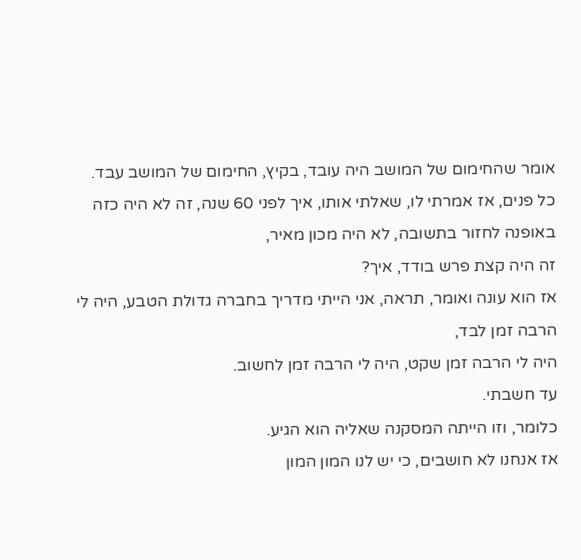אומר שהחימום של המושב היה עובד, בקיץ, החימום של המושב עבד.
כל פנים, אז אמרתי לו, שאלתי אותו, איך לפני 60 שנה, זה לא היה כזה באופנה לחזור בתשובה, לא היה מכון מאיר,
זה היה קצת פרש בודד, איך?
אז הוא עונה ואומר, תראה, אני הייתי מדריך בחברה גדולת הטבע, היה לי הרבה זמן לבד,
היה לי הרבה זמן שקט, היה לי הרבה זמן לחשוב.
עד חשבתי.
כלומר, וזו הייתה המסקנה שאליה הוא הגיע.
אז אנחנו לא חושבים, כי יש לנו המון המון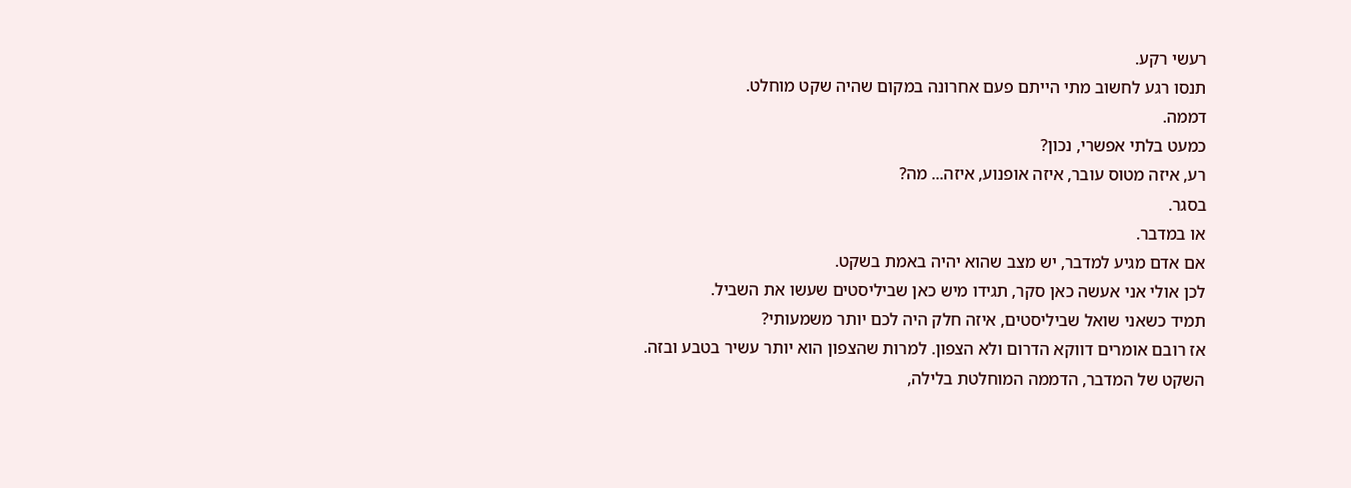רעשי רקע.
תנסו רגע לחשוב מתי הייתם פעם אחרונה במקום שהיה שקט מוחלט.
דממה.
כמעט בלתי אפשרי, נכון?
רע, איזה מטוס עובר, איזה אופנוע, איזה... מה?
בסגר.
או במדבר.
אם אדם מגיע למדבר, יש מצב שהוא יהיה באמת בשקט.
לכן אולי אני אעשה כאן סקר, תגידו מיש כאן שביליסטים שעשו את השביל.
תמיד כשאני שואל שביליסטים, איזה חלק היה לכם יותר משמעותי?
אז רובם אומרים דווקא הדרום ולא הצפון. למרות שהצפון הוא יותר עשיר בטבע ובזה.
השקט של המדבר, הדממה המוחלטת בלילה,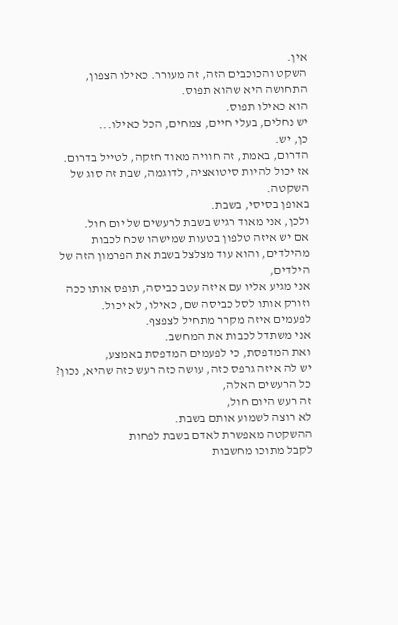אין.
השקט והכוכבים הזה, זה מעורר. כאילו הצפון, התחושה היא שהוא תפוס.
הוא כאילו תפוס.
יש נחלים, בעלי חיים, צמחים, הכל כאילו...
כן, יש.
הדרום, באמת, זה חוויה מאוד חזקה, לטייל בדרום.
אז יכול להיות סיטואציה, לדוגמה, שבת זה סוג של השקטה.
באופן בסיסי, בשבת.
ולכן, אני מאוד רגיש בשבת לרעשים של יום חול.
אם יש איזה טלפון בטעות שמישהו שכח לכבות מהילדים, והוא עוד מצלצל בשבת את הפרמון הזה של הילדים,
אני מגיע אליו עם איזה עטב כביסה, תופס אותו ככה וזורק אותו לסל כביסה שם, כאילו, לא יכול.
לפעמים איזה מקרר מתחיל לצפצף.
אני משתדל לכבות את המחשב.
ואת המדפסת, כי לפעמים המדפסת באמצע,
יש לה איזה גרפס כזה, עושה כזה רעש כזה שהיא, נכון?
כל הרעשים האלה,
זה רעש היום חול,
לא רוצה לשמוע אותם בשבת.
ההשקטה מאפשרת לאדם בשבת לפחות
לקבל מתוכו מחשבות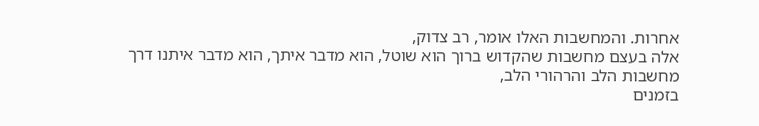אחרות. והמחשבות האלו אומר, רב צדוק,
אלה בעצם מחשבות שהקדוש ברוך הוא שוטל, הוא מדבר איתך, הוא מדבר איתנו דרך
מחשבות הלב והרהורי הלב,
בזמנים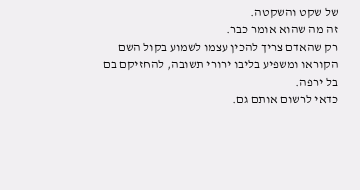של שקט והשקטה.
זה מה שהוא אומר כבר.
רק שהאדם צריך להכין עצמו לשמוע בקול השם הקוראו ומשפיע בליבו ירורי תשובה, להחזיקם בם
בל ירפה.
כדאי לרשום אותם גם.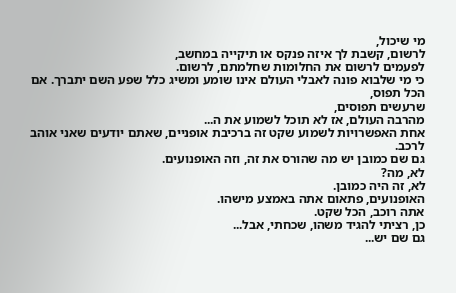מי שיכול,
לרשום, קשבת לך איזה פנקס או תיקייה במחשב,
לפעמים לרשום את החלומות שחלמתם, לרשום.
כי מי שלבוא פונה לאבלי העולם אינו שומע ומשיג כלל שפע השם יתברך. אם הכל תפוס,
שרעשים תפוסים,
מהרבה העולם, אז לא תוכל לשמוע את ה...
אחת האפשרויות לשמוע שקט זה ברכיבת אופניים, שאתם יודעים שאני אוהב לרכב.
גם שם כמובן יש מה שהורס את זה, וזה האופנועים.
לא, מה?
לא, זה היה כמובן.
האופנועים, פתאום אתה באמצע מישהו.
אתה רוכב, הכל שקט.
כן, רציתי להגיד משהו, שכחתי, אבל...
גם שם יש...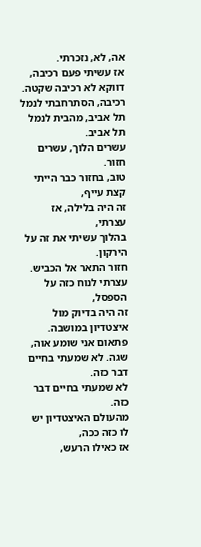אה, לא, נזכרתי.
אז עשיתי פעם רכיבה, דווקא לא רכיבה שקטה.
רכיבה, הסתרחבתי לנמל תל אביב, מהבית לנמל תל אביב.
עשרים הלוך, עשרים חזור.
טוב, בחזור כבר הייתי קצת עייף,
זה היה בלילה, אז עצרתי,
בהלוך עשיתי את זה על הירקון.
חזור התאר אל הכביש.
עצרתי לנוח כזה על הספסל,
זה היה בדיוק מול איצטדיון במושבה.
פתאום אני שומע אוה,
שגה. לא שמעתי בחיים דבר כזה.
לא שמעתי בחיים דבר כזה.
מהעולם האיצטדיון יש לו כזה ככה,
אז כאילו הרעש,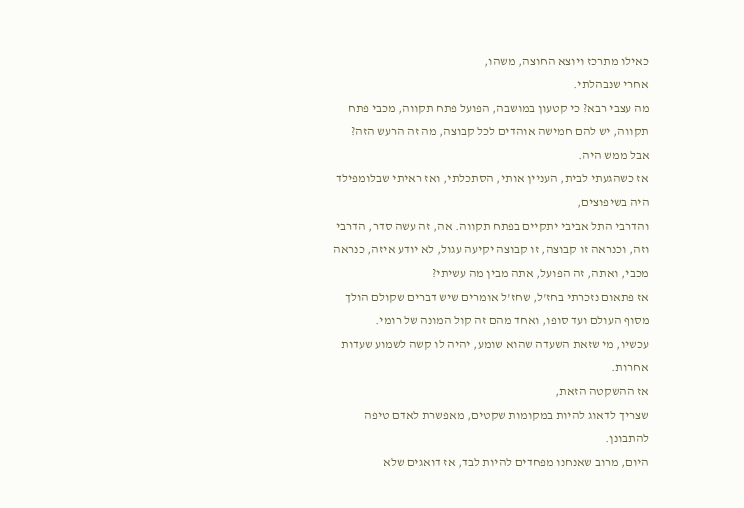כאילו מתרכז ויוצא החוצה, משהו,
אחרי שנבהלתי.
מה עצבי רבא? כי קטעון במושבה, הפועל פתח תקווה, מכבי פתח תקווה, יש להם חמישה אוהדים לכל קבוצה, מה זה הרעש הזה?
אבל ממש היה.
אז כשהגעתי לבית, העניין אותי, הסתכלתי, ואז ראיתי שבלומפילד היה בשיפוצים,
והדרבי התל אביבי יתקיים בפתח תקווה. אה, זה עשה סדר, הדרבי וזה, וכנראה זו קבוצה, זו קבוצה יקיעה עגול, לא יודע איזה, כנראה מכבי, ואתה, זה הפועל, אתה מבין מה עשיתי?
אז פתאום נזכרתי בחז'ל, שחז'ל אומרים שיש דברים שקולם הולך מסוף העולם ועד סופו, ואחד מהם זה קול המונה של רומי.
עכשיו, מי שזאת השעדה שהוא שומע, יהיה לו קשה לשמוע שעדות אחרות.
אז ההשקטה הזאת,
שצריך לדאוג להיות במקומות שקטים, מאפשרת לאדם טיפה להתבונן.
היום, מרוב שאנחנו מפחדים להיות לבד, אז דואגים שלא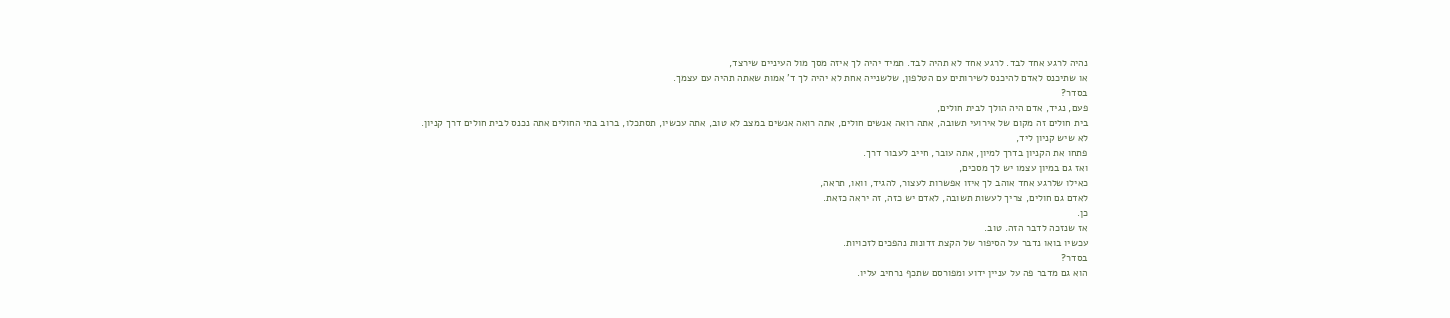נהיה לרגע אחד לבד. לרגע אחד לא תהיה לבד. תמיד יהיה לך איזה מסך מול העיניים שירצד,
או שתיכנס לאדם להיכנס לשירותים עם הטלפון, שלשנייה אחת לא יהיה לך ד' אמות שאתה תהיה עם עצמך.
בסדר?
פעם, נגיד, אדם היה הולך לבית חולים,
בית חולים זה מקום של אירועי תשובה, אתה רואה אנשים חולים, אתה רואה אנשים במצב לא טוב, אתה עכשיו, תסתכלו, ברוב בתי החולים אתה נכנס לבית חולים דרך קניון.
לא שיש קניון ליד,
פתחו את הקניון בדרך למיון, אתה עובר, חייב לעבור דרך.
ואז גם במיון עצמו יש לך מסכים,
כאילו שלרגע אחד אוהב לך איזו אפשרות לעצור, להגיד, וואו, תראה,
לאדם גם חולים, צריך לעשות תשובה, לאדם יש כזה, זה יראה כזאת.
כן.
אז שנזכה לדבר הזה. טוב.
עכשיו בואו נדבר על הסיפור של הקצת זדונות נהפכים לזכויות.
בסדר?
הוא גם מדבר פה על עניין ידוע ומפורסם שתכף נרחיב עליו.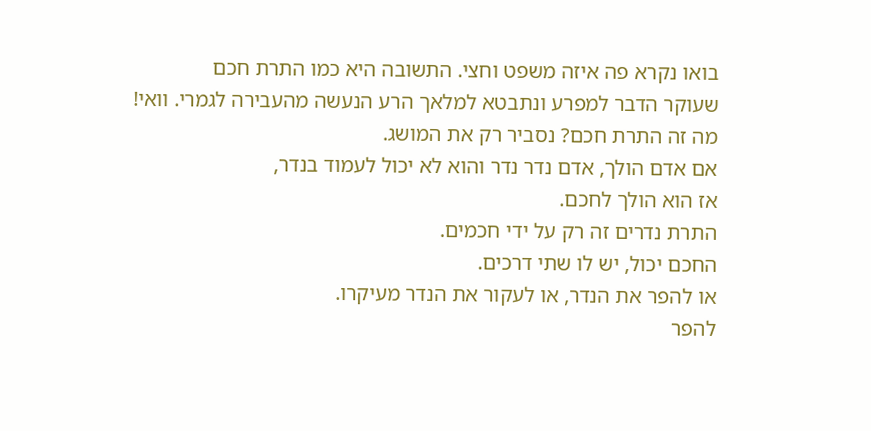בואו נקרא פה איזה משפט וחצי. התשובה היא כמו התרת חכם
שעוקר הדבר למפרע ונתבטא למלאך הרע הנעשה מהעבירה לגמרי. וואי!
מה זה התרת חכם? נסביר רק את המושג.
אם אדם הולך, אדם נדר נדר והוא לא יכול לעמוד בנדר,
אז הוא הולך לחכם.
התרת נדרים זה רק על ידי חכמים.
החכם יכול, יש לו שתי דרכים.
או להפר את הנדר, או לעקור את הנדר מעיקרו.
להפר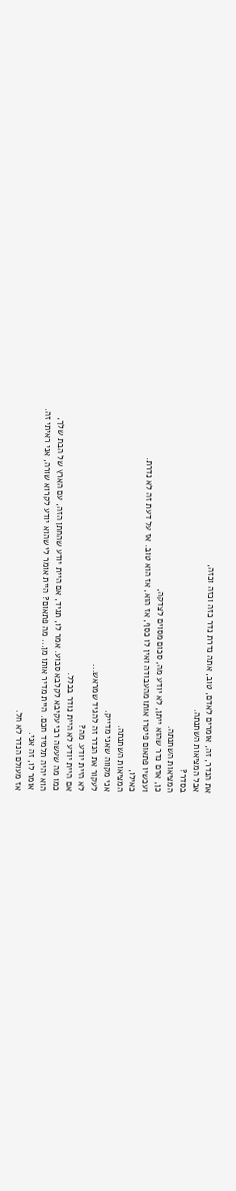את הנדר, זה, אומרים לאדם, טוב, אתה נדרת נדר כזה וכזה וכזה,
אבל המציאות השתנתה.
בסדר?
המציאות השתנתה.
כן, אדם נדר שהוא ייתן, לא יודע מה, סכום מסוים לצדקה,
ועכשיו פתאום פיטרו אותו מהעבודה ואין לו כסף, אז הוא, אז הוא טוב. אז על דעת זה לא נדרת.
כאילו,
המציאות השתנתה.
אני מקווה שאני מדייק.
לעקור את הנדר זה להגיד שמראש...
לא היית יודע. מה?
אם היית יודע לא היית נודר בכלל.
כמו מה שעשה רבי עקיבא לקלבא סבוע. אמר לו, תגיד, אם היית יודע שהחתן הזה, עם הארץ של הבת שלך,
הוא יהיה תלמיד חכם. היית מדיר אותו מן... מה פתאום? היית אומר לי שהוא יודע לקרוא שורה, אני ראיתי זה.
אומר לו, זה אני.
אז מעולם הנדר לא חל.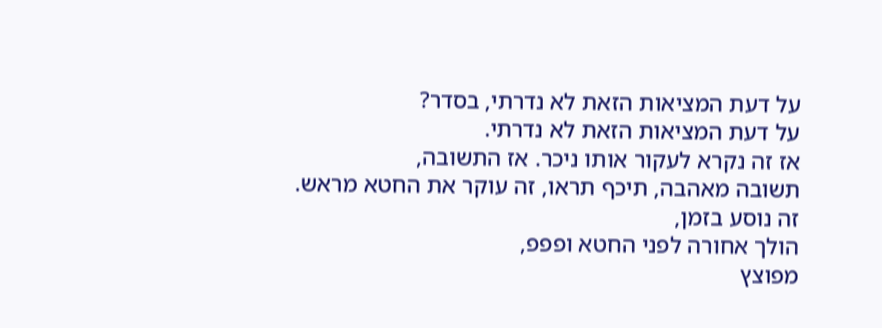על דעת המציאות הזאת לא נדרתי, בסדר?
על דעת המציאות הזאת לא נדרתי.
אז זה נקרא לעקור אותו ניכר. אז התשובה,
תשובה מאהבה, תיכף תראו, זה עוקר את החטא מראש.
זה נוסע בזמן,
הולך אחורה לפני החטא ופפפ,
מפוצץ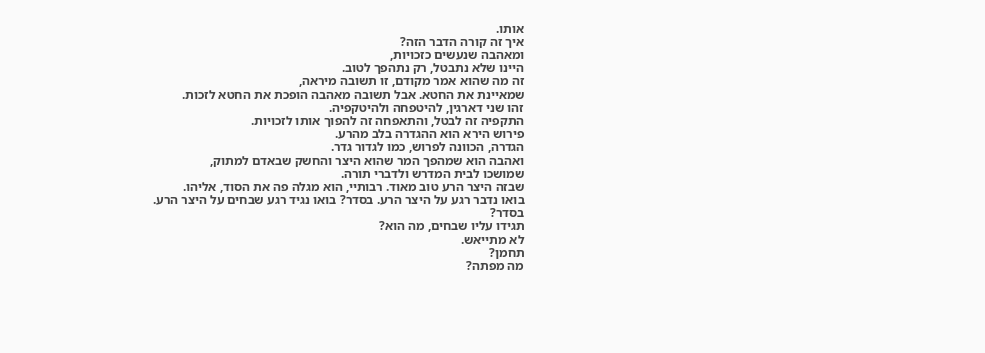אותו.
איך זה קורה הדבר הזה?
ומאהבה שנעשים כזכויות,
היינו שלא נתבטל, רק נתהפך לטוב.
זה מה שהוא אמר מקודם, זו תשובה מיראה,
שמאיינת את החטא. אבל תשובה מאהבה הופכת את החטא לזכות.
זהו שני דארגין, להיטפחה ולהיטקפיה.
התקפיה זה לבטל, והתאפחה זה להפוך אותו לזכויות.
פירוש הירא הוא ההגדרה בלב מהרע.
הגדרה, הכוונה לפרוש, כמו לגדור גדר.
ואהבה הוא שמהפך המר שהוא היצר והחשק שבאדם למתוק,
שמושכו לבית המדרש ולדברי תורה.
שבזה היצר הרע טוב מאוד. רבותיי, הוא מגלה פה את הסוד, אליהו.
בואו נדבר רגע על היצר הרע. בסדר? בואו נגיד רגע שבחים על היצר הרע.
בסדר?
תגידו עליו שבחים, מה הוא?
לא מתייאש.
תחמן?
מה מפתה?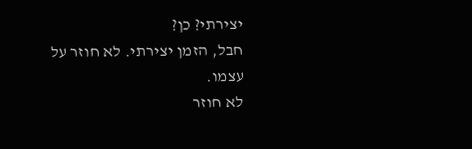יצירתי? כן?
חבל, הזמן יצירתי. לא חוזר על עצמו.
לא חוזר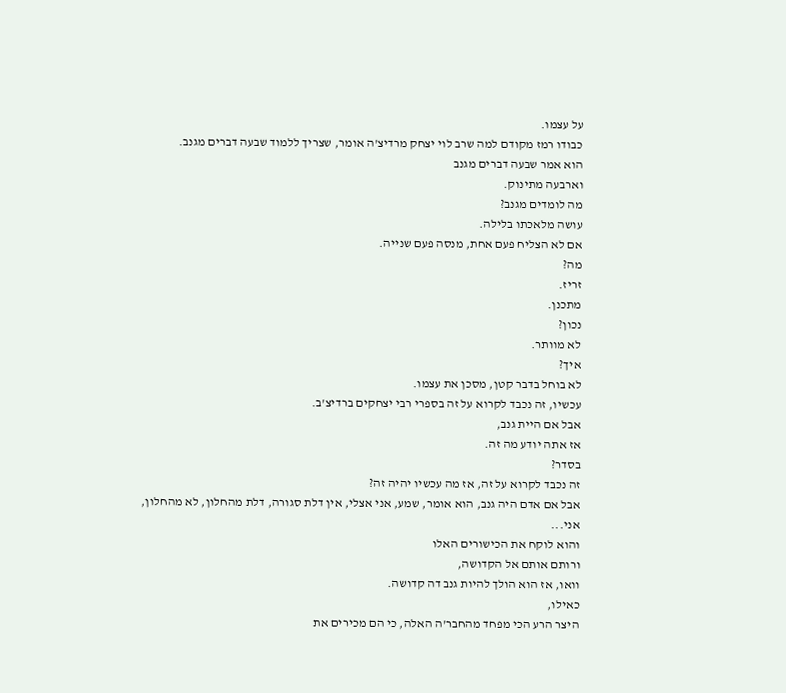על עצמו.
כבודו רמז מקודם למה שרב לוי יצחק מרדיצ'ה אומר, שצריך ללמוד שבעה דברים מגנב.
הוא אמר שבעה דברים מגנב
וארבעה מתינוק.
מה לומדים מגנב?
עושה מלאכתו בלילה.
אם לא הצליח פעם אחת, מנסה פעם שנייה.
מה?
זריז.
מתכנן.
נכון?
לא מוותר.
איך?
לא בוחל בדבר קטן, מסכן את עצמו.
עכשיו, זה נכבד לקרוא על זה בספרי רבי יצחקים ברדיצ'ב.
אבל אם היית גנב,
אז אתה יודע מה זה.
בסדר?
זה נכבד לקרוא על זה, אז מה עכשיו יהיה זה?
אבל אם אדם היה גנב, הוא אומר, שמע, אני אצלי, אין דלת סגורה, דלת מהחלון, לא מהחלון, אני...
והוא לוקח את הכישורים האלו
ורותם אותם אל הקדושה,
וואו, אז הוא הולך להיות גנב דה קדושה.
כאילו,
היצר הרע הכי מפחד מהחבר'ה האלה, כי הם מכירים את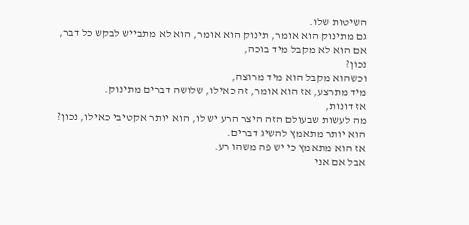השיטות שלו.
גם מתינוק הוא אומר, תינוק הוא אומר, הוא לא מתבייש לבקש כל דבר,
אם הוא לא מקבל מיד בוכה,
נכון?
וכשהוא מקבל הוא מיד מרוצה,
מיד מתרצע, אז הוא אומר, זה כאילו, שלושה דברים מתינוק.
אז דונות,
מה לעשות שבעולם הזה היצר הרע יש לו, הוא יותר אקטיבי כאילו, נכון?
הוא יותר מתאמץ להשיג דברים.
אז הוא מתאמץ כי יש פה משהו רע.
אבל אם אני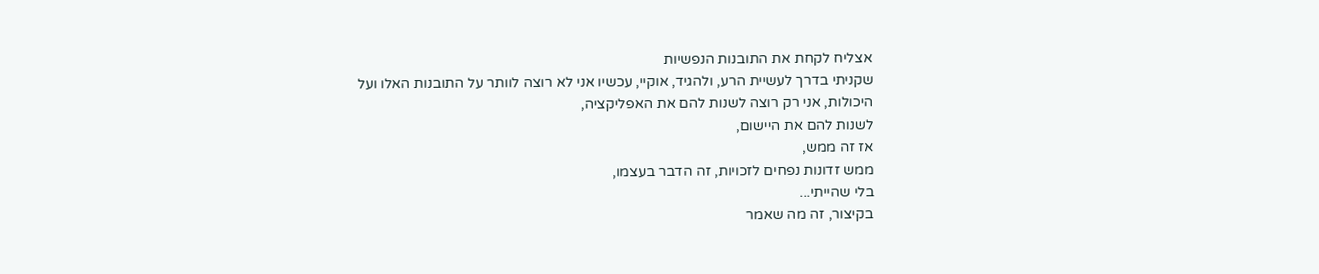אצליח לקחת את התובנות הנפשיות
שקניתי בדרך לעשיית הרע, ולהגיד, אוקיי, עכשיו אני לא רוצה לוותר על התובנות האלו ועל היכולות, אני רק רוצה לשנות להם את האפליקציה,
לשנות להם את היישום,
אז זה ממש,
ממש זדונות נפחים לזכויות, זה הדבר בעצמו,
בלי שהייתי...
בקיצור, זה מה שאמר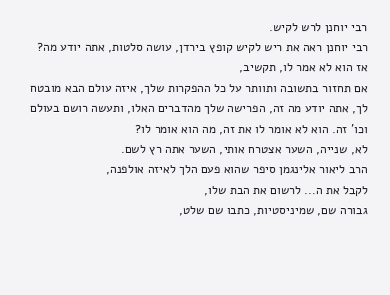רבי יוחנן לרש לקיש.
רבי יוחנן ראה את ריש לקיש קופץ בירדן, עושה סלטות, אתה יודע מה?
אז הוא לא אמר לו, תקשיב,
אם תחזור בתשובה ותוותר על כל ההפקרות שלך, איזה עולם הבא מובטח לך, אתה יודע מה זה, הפרישה שלך מהדברים האלו, ותעשה רושם בעולם וכו' זה. הוא לא אומר לו את זה, מה הוא אומר לו?
לא, שנייה, השער אצטרח אותי, השער אתה רץ לשם.
הרב ליאור אלינגמן סיפר שהוא פעם הלך לאיזה אולפנה,
לקבל את ה... לרשום את הבת שלו,
גבורה שם, שמיניסטיות, כתבו שם שלט,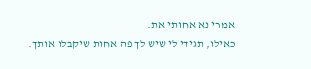אמרי נא אחותי את.
כאילו, תגידי לי שיש לך פה אחות שיקבלו אותך.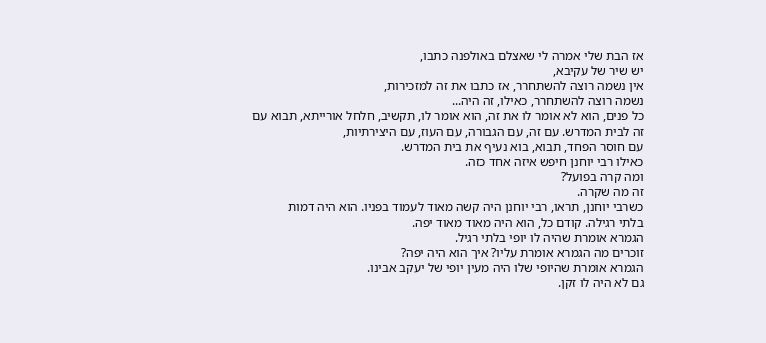אז הבת שלי אמרה לי שאצלם באולפנה כתבו,
יש שיר של עקיבא,
אין נשמה רוצה להשתחרר, אז כתבו את זה למזכירות,
נשמה רוצה להשתחרר, כאילו, זה היה...
כל פנים, הוא לא אומר לו את זה, הוא אומר לו, תקשיב, חלחל אורייתא, תבוא עם זה לבית המדרש. עם זה, עם הגבורה, עם העוז, עם היצירתיות,
עם חוסר הפחד, תבוא, בוא נעיף את בית המדרש.
כאילו רבי יוחנן חיפש איזה אחד כזה.
ומה קרה בפועל?
זה מה שקרה.
כשרבי יוחנן, תראו, רבי יוחנן היה קשה מאוד לעמוד בפניו. הוא היה דמות
בלתי רגילה. קודם כל, הוא היה מאוד מאוד יפה.
הגמרא אומרת שהיה לו יופי בלתי רגיל.
זוכרים מה הגמרא אומרת עליו? איך הוא היה יפה?
הגמרא אומרת שהיופי שלו היה מעין יופי של יעקב אבינו.
גם לא היה לו זקן.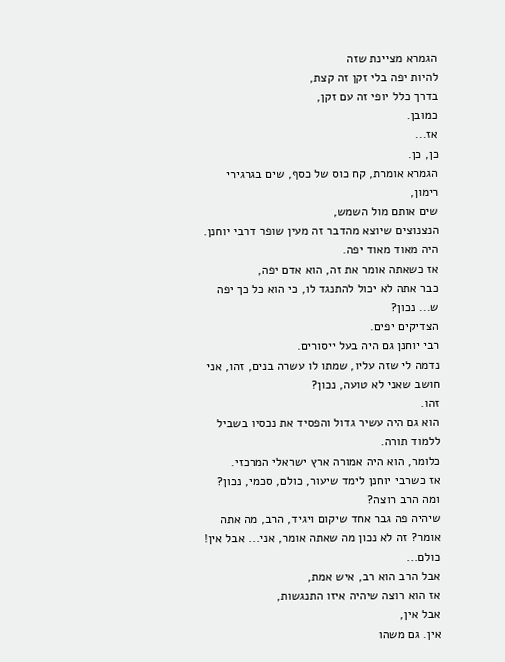הגמרא מציינת שזה
להיות יפה בלי זקן זה קצת,
בדרך כלל יופי זה עם זקן,
כמובן.
אז...
כן, כן.
הגמרא אומרת, קח כוס של כסף, שים בגרגירי רימון,
שים אותם מול השמש,
הנצנוצים שיוצא מהדבר זה מעין שופר דרבי יוחנן.
היה מאוד מאוד יפה.
אז כשאתה אומר את זה, הוא אדם יפה,
כבר אתה לא יכול להתנגד לו, כי הוא כל כך יפה ש... נכון?
הצדיקים יפים.
רבי יוחנן גם היה בעל ייסורים.
נדמה לי שזה עליו, שמתו לו עשרה בנים, זהו, אני חושב שאני לא טועה, נכון?
זהו.
הוא גם היה עשיר גדול והפסיד את נכסיו בשביל ללמוד תורה.
כלומר, הוא היה אמורה ארץ ישראלי המרכזי.
אז כשרבי יוחנן לימד שיעור, כולם, סכמי, נכון?
ומה הרב רוצה?
שיהיה פה גבר אחד שיקום ויגיד, הרב, מה אתה אומר? זה לא נכון מה שאתה אומר, אני... אבל אין! כולם...
אבל הרב הוא רב, איש אמת,
אז הוא רוצה שיהיה איזו התנגשות,
אבל אין,
אין. גם משהו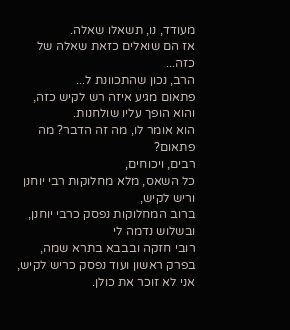מעודד, נו, תשאלו שאלה.
אז הם שואלים כזאת שאלה של כזה...
הרב, נכון שהתכוונת ל...
פתאום מגיע איזה רש לקיש כזה, והוא הופך עליו שולחנות.
הוא אומר לו, מה זה הדבר? מה פתאום?
רבים, ויכוחים,
כל השאס, מלא מחלוקות רבי יוחנן וריש לקיש,
ברוב המחלוקות נפסק כרבי יוחנן, ובשלוש נדמה לי
רובי חזקה ובבבא בתרא שמה, בפרק ראשון ועוד נפסק כריש לקיש, אני לא זוכר את כולן.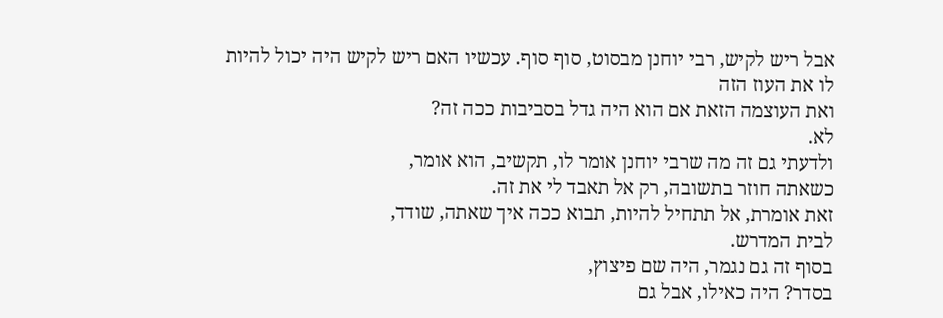אבל ריש לקיש, רבי יוחנן מבסוט, סוף סוף. עכשיו האם ריש לקיש היה יכול להיות לו את העוז הזה
ואת העוצמה הזאת אם הוא היה גדל בסביבות ככה זה?
לא.
ולדעתי גם זה מה שרבי יוחנן אומר לו, תקשיב, הוא אומר,
כשאתה חוזר בתשובה, רק אל תאבד לי את זה.
זאת אומרת, אל תתחיל להיות, תבוא ככה איך שאתה, שודד,
לבית המדרש.
בסוף זה גם נגמר, היה שם פיצוץ,
בסדר? היה כאילו, אבל גם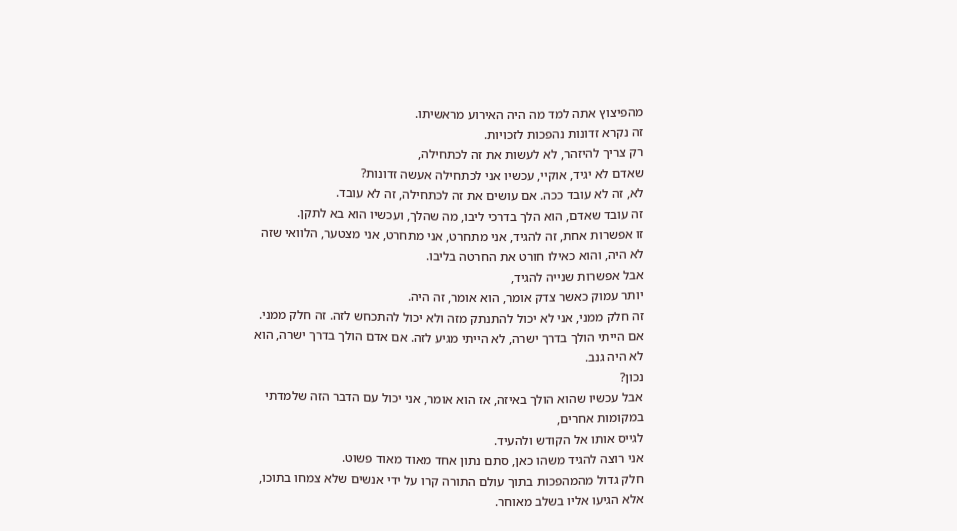מהפיצוץ אתה למד מה היה האירוע מראשיתו.
זה נקרא זדונות נהפכות לזכויות.
רק צריך להיזהר, לא לעשות את זה לכתחילה,
שאדם לא יגיד, אוקיי, עכשיו אני לכתחילה אעשה זדונות?
לא, זה לא עובד ככה. אם עושים את זה לכתחילה, זה לא עובד.
זה עובד שאדם, הוא הלך בדרכי ליבו, מה שהלך, ועכשיו הוא בא לתקן.
זו אפשרות אחת, זה להגיד, אני מתחרט, אני מתחרט, אני מצטער, הלוואי שזה לא היה, והוא כאילו חורט את החרטה בליבו.
אבל אפשרות שנייה להגיד,
יותר עמוק כאשר צדק אומר, הוא אומר, זה היה.
זה חלק ממני, אני לא יכול להתנתק מזה ולא יכול להתכחש לזה. זה חלק ממני.
אם הייתי הולך בדרך ישרה, לא הייתי מגיע לזה. אם אדם הולך בדרך ישרה, הוא לא היה גנב.
נכון?
אבל עכשיו שהוא הולך באיזה, אז הוא אומר, אני יכול עם הדבר הזה שלמדתי במקומות אחרים,
לגייס אותו אל הקודש ולהעיד.
אני רוצה להגיד משהו כאן, סתם נתון אחד מאוד מאוד פשוט.
חלק גדול מהמהפכות בתוך עולם התורה קרו על ידי אנשים שלא צמחו בתוכו,
אלא הגיעו אליו בשלב מאוחר.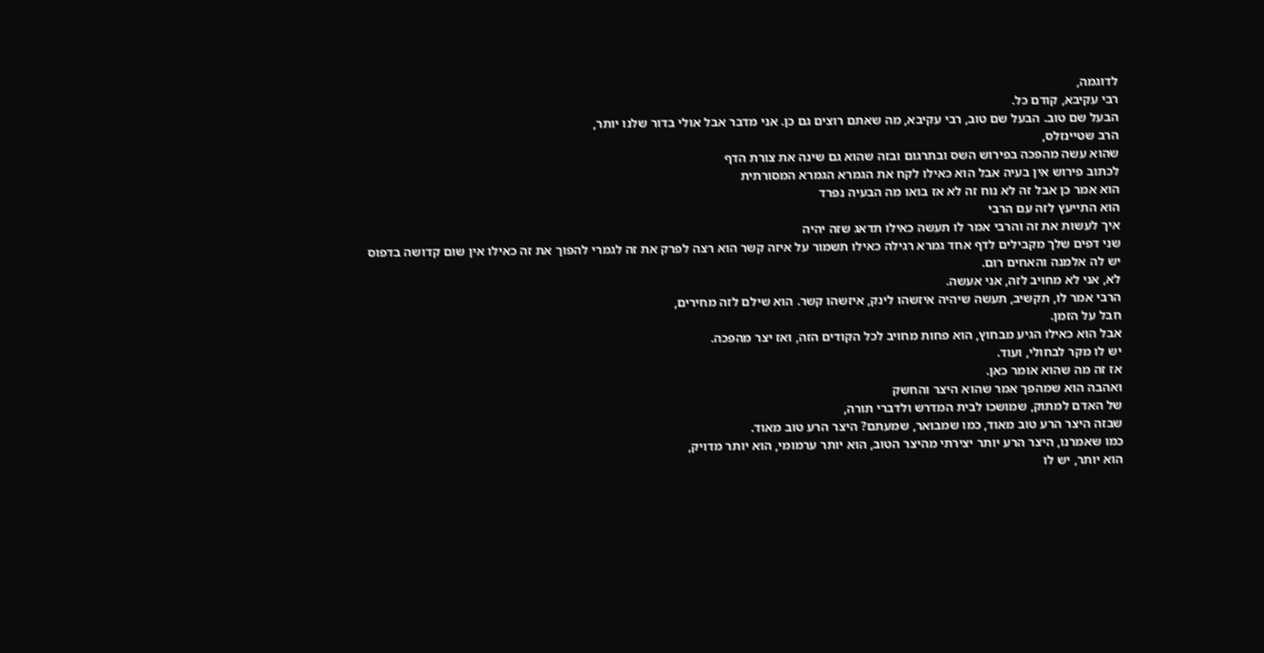לדוגמה,
רבי עקיבא, קודם כל.
הבעל שם טוב. הבעל שם טוב, רבי עקיבא, מה שאתם רוצים גם כן. אני מדבר אבל אולי בדור שלנו יותר,
הרב שטיינזלס,
שהוא עשה מהפכה בפירוש השס ובתרגום ובזה שהוא גם שינה את צורת הדף
לכתוב פירוש אין בעיה אבל הוא כאילו לקח את הגמרא הגמרא המסורתית
הוא אמר כן אבל זה לא נוח זה לא אז בואו מה הבעיה נפרד
הוא התייעץ לזה עם הרבי
איך לעשות את זה והרבי אמר לו תעשה כאילו תדאג שזה יהיה
שני דפים שלך מקבילים לדף אחד גמרא רגילה כאילו תשמור על איזה קשר הוא רצה לפרק את זה לגמרי להפוך את זה כאילו אין שום קדושה בדפוס
יש לה אלמנה והאחים רום.
לא, אני לא מחויב לזה, אני אעשה.
הרבי אמר לו, תקשיב, תעשה שיהיה איזשהו לינק, איזשהו קשר. הוא שילם לזה מחירים,
חבל על הזמן.
אבל הוא כאילו הגיע מבחוץ, הוא פחות מחויב לכל הקודים הזה, ואז יצר מהפכה.
יש לו מקר לבחולי, ועוד.
אז זה מה שהוא אומר כאן.
ואהבה הוא שמהפך אמר שהוא היצר והחשק
של האדם למתוק, שמושכו לבית המדרש ולדברי תורה,
שבזה היצר הרע טוב מאוד, כמו שמבואר, שמעתם? היצר הרע טוב מאוד.
כמו שאמרנו, היצר הרע יותר יצירתי מהיצר הטוב, הוא יותר ערמומי, הוא יותר מדויק,
הוא יותר, יש לו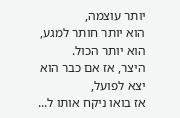יותר עוצמה,
הוא יותר חותר למגע, הוא יותר הכול.
היצר, אז אם כבר הוא יצא לפועל,
אז בואו ניקח אותו ל...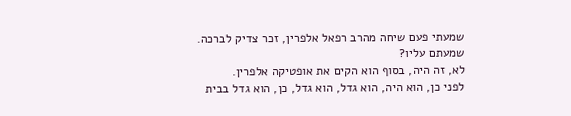שמעתי פעם שיחה מהרב רפאל אלפרין, זכר צדיק לברכה.
שמעתם עליו?
לא, זה היה, בסוף הוא הקים את אופטיקה אלפרין.
לפני כן, הוא היה, הוא גדל, הוא גדל, כן, הוא גדל בבית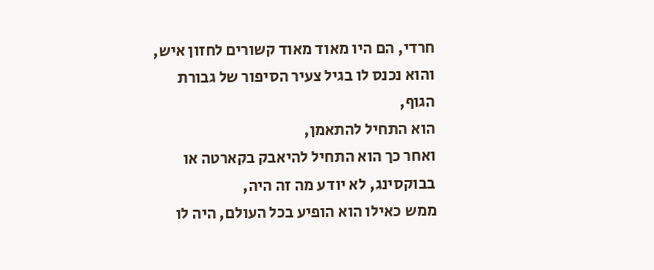חרדי, הם היו מאוד מאוד קשורים לחזון איש,
והוא נכנס לו בגיל צעיר הסיפור של גבורת הגוף,
הוא התחיל להתאמן,
ואחר כך הוא התחיל להיאבק בקארטה או בבוקסינג, לא יודע מה זה היה,
ממש כאילו הוא הופיע בכל העולם, היה לו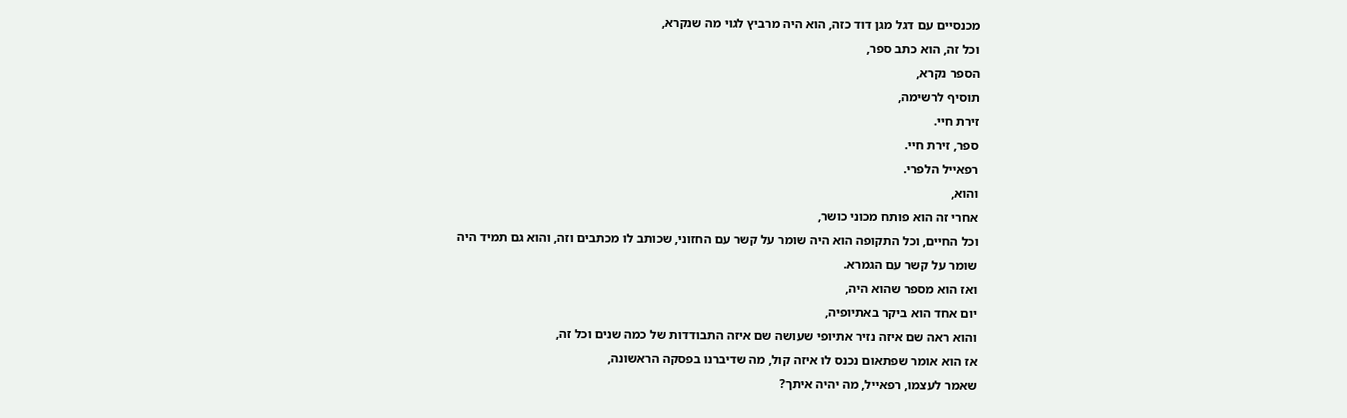מכנסיים עם דגל מגן דוד כזה, הוא היה מרביץ לגוי מה שנקרא,
וכל זה, הוא כתב ספר,
הספר נקרא,
תוסיף לרשימה,
זירת חיי.
ספר, זירת חיי.
רפאייל הלפרי.
והוא,
אחרי זה הוא פותח מכוני כושר,
וכל החיים, וכל התקופה הוא היה שומר על קשר עם החזוני, שכותב לו מכתבים וזה, והוא גם תמיד היה
שומר על קשר עם הגמרא.
ואז הוא מספר שהוא היה,
יום אחד הוא ביקר באתיופיה,
והוא ראה שם איזה נזיר אתיופי שעושה שם איזה התבודדות של כמה שנים וכל זה,
אז הוא אומר שפתאום נכנס לו איזה קול, מה שדיברנו בפסקה הראשונה,
שאמר לעצמו, רפאייל, מה יהיה איתך?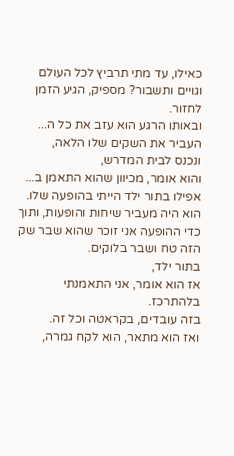כאילו, עד מתי תרביץ לכל העולם וגויים ותשבור? מספיק, הגיע הזמן לחזור.
ובאותו הרגע הוא עזב את כל ה...
העביר את השקים שלו הלאה,
ונכנס לבית המדרש,
והוא אומר, מכיוון שהוא התאמן ב... אפילו בתור ילד הייתי בהופעה שלו.
הוא היה מעביר שיחות והופעות, ותוך כדי ההופעה אני זוכר שהוא שבר שק הזה טח ושבר בלוקים.
בתור ילד,
אז הוא אומר, אני התאמנתי בלהתרכז.
בזה עובדים, בקראטה וכל זה.
ואז הוא מתאר, הוא לקח גמרה,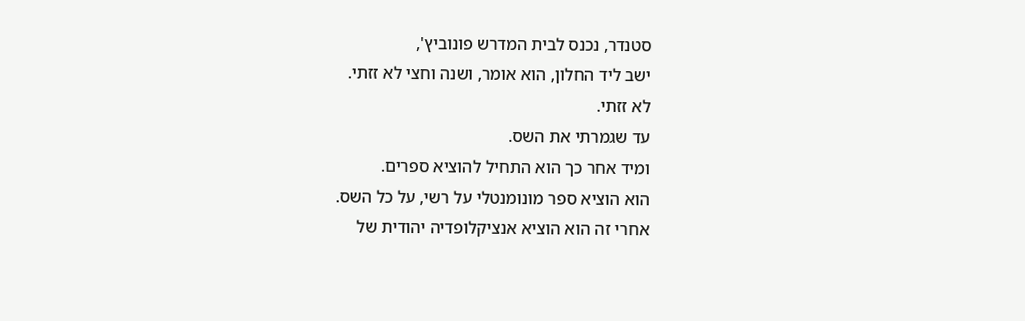סטנדר, נכנס לבית המדרש פונוביץ',
ישב ליד החלון, הוא אומר, ושנה וחצי לא זזתי.
לא זזתי.
עד שגמרתי את השס.
ומיד אחר כך הוא התחיל להוציא ספרים.
הוא הוציא ספר מונומנטלי על רשי, על כל השס.
אחרי זה הוא הוציא אנציקלופדיה יהודית של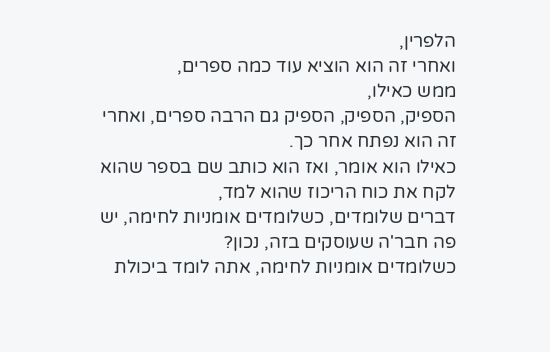הלפרין,
ואחרי זה הוא הוציא עוד כמה ספרים,
ממש כאילו,
הספיק, הספיק, הספיק גם הרבה ספרים, ואחרי זה הוא נפתח אחר כך.
כאילו הוא אומר, ואז הוא כותב שם בספר שהוא לקח את כוח הריכוז שהוא למד,
דברים שלומדים, כשלומדים אומניות לחימה, יש פה חבר'ה שעוסקים בזה, נכון?
כשלומדים אומניות לחימה, אתה לומד ביכולת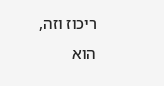ריכוז וזה,
הוא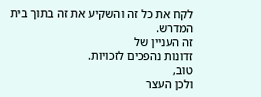לקח את כל זה והשקיע את זה בתוך בית המדרש.
זה העניין של
זדונות נהפכים לזכויות.
טוב,
ולכן העצר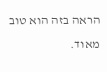הראה בזה הוא טוב מאוד.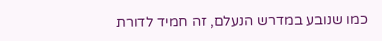כמו שנובע במדרש הנעלם, זה חמיד לדורת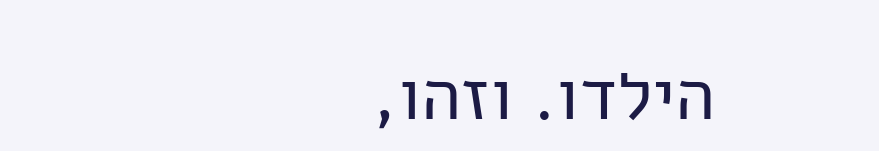הילדו. וזהו,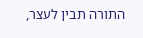התורה תבין לעצר,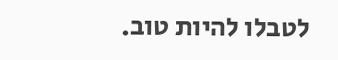לטבלו להיות טוב.